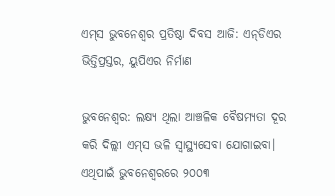ଏମ୍‌ସ ଭୁବନେଶ୍ବର ପ୍ରତିଷ୍ଠା ଦିବସ ଆଜି: ଏନ୍‌ଡିଏର ଭିତ୍ତିପ୍ରସ୍ତର, ୟୁପିଏର ନିର୍ମାଣ

ଭୁବନେଶ୍ବର: ଲକ୍ଷ୍ୟ ଥିଲା ଆଞ୍ଚଳିକ ବୈଷମ୍ୟତା ଦୂର କରି ଦିଲ୍ଲୀ ଏମ୍‌ସ ଭଳି ସ୍ବାସ୍ଥ୍ୟସେବା ଯୋଗାଇବା। ଏଥିପାଇଁ ଭୁବନେଶ୍ବରରେ ୨୦୦୩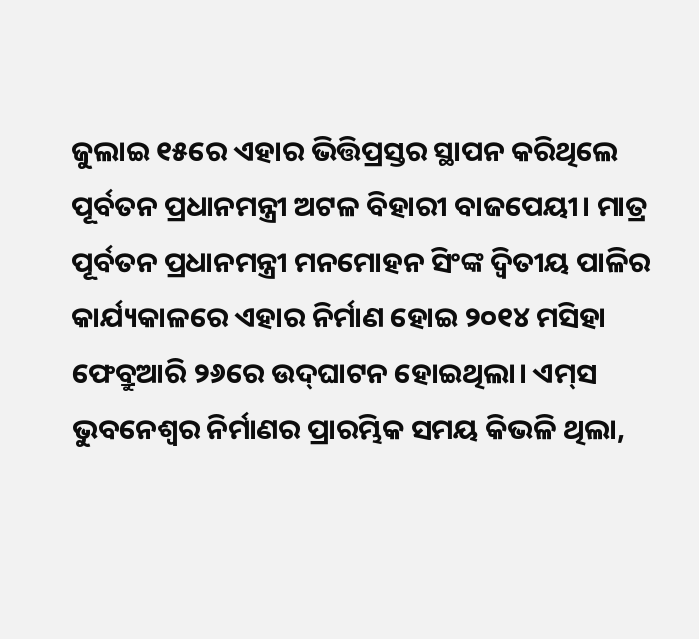ଜୁଲାଇ ୧୫ରେ ଏହାର ଭିତ୍ତିପ୍ରସ୍ତର ସ୍ଥାପନ କରିଥିଲେ ପୂର୍ବତନ ପ୍ରଧାନମନ୍ତ୍ରୀ ଅଟଳ ବିହାରୀ ବାଜପେୟୀ। ମାତ୍ର ପୂର୍ବତନ ପ୍ରଧାନମନ୍ତ୍ରୀ ମନମୋହନ ସିଂଙ୍କ ଦ୍ବିତୀୟ ପାଳିର କାର୍ଯ୍ୟକାଳରେ ଏହାର ନିର୍ମାଣ ହୋଇ ୨୦୧୪ ମସିହା ଫେବ୍ରୁଆରି ୨୬ରେ ଉଦ୍‌ଘାଟନ ହୋଇଥିଲା। ଏମ୍‌ସ ଭୁବନେଶ୍ବର ନିର୍ମାଣର ପ୍ରାରମ୍ଭିକ ସମୟ କିଭଳି ଥିଲା,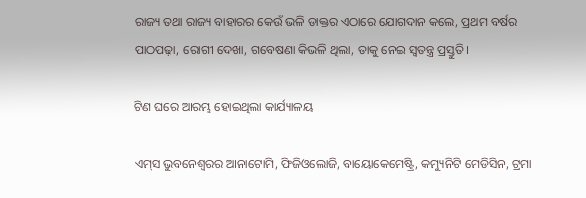ରାଜ୍ୟ ତଥା ରାଜ୍ୟ ବାହାରର କେଉଁ ଭଳି ଡାକ୍ତର ଏଠାରେ ଯୋଗଦାନ କଲେ, ପ୍ରଥମ ବର୍ଷର ପାଠପଢ଼ା, ରୋଗୀ ଦେଖା, ଗବେଷଣା କିଭଳି ଥିଲା, ତାକୁ ନେଇ ସ୍ବତନ୍ତ୍ର ପ୍ରସ୍ତୁତି।

ଟିଣ ଘରେ ଆରମ୍ଭ ହୋଇଥିଲା କାର୍ଯ୍ୟାଳୟ

ଏମ୍‌ସ ଭୁବନେଶ୍ବରର ଆନାଟୋମି, ଫିଜିଓଲୋଜି, ବାୟୋକେମେଷ୍ଟ୍ରି, କମ୍ୟୁନିଟି ମେଡିସିନ, ଟ୍ରମା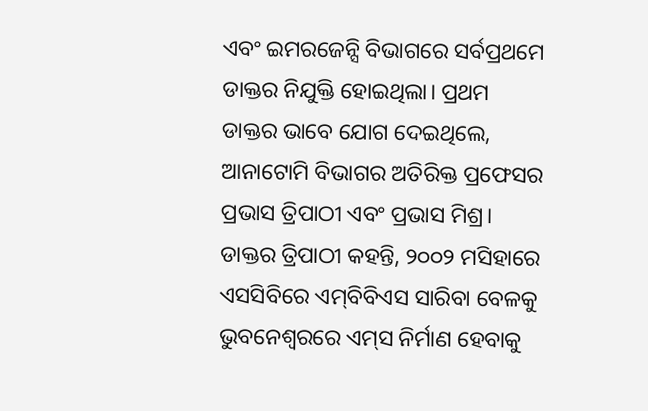ଏବଂ ଇମରଜେନ୍ସି ବିଭାଗରେ ସର୍ବପ୍ରଥମେ ଡାକ୍ତର ନିଯୁକ୍ତି ହୋଇଥିଲା। ପ୍ରଥମ ଡାକ୍ତର ଭାବେ ଯୋଗ ଦେଇଥିଲେ, ଆନାଟୋମି ବିଭାଗର ଅତିରିକ୍ତ ପ୍ରଫେସର ପ୍ରଭାସ ତ୍ରିପାଠୀ ଏବଂ ପ୍ରଭାସ ମିଶ୍ର। ଡାକ୍ତର ତ୍ରିପାଠୀ କହନ୍ତି, ୨୦୦୨ ମସିହାରେ ଏସସିବିରେ ଏମ୍‌ବିବିଏସ ସାରିବା ବେଳକୁ ଭୁବନେଶ୍ବରରେ ଏମ୍‌ସ ନିର୍ମାଣ ହେବାକୁ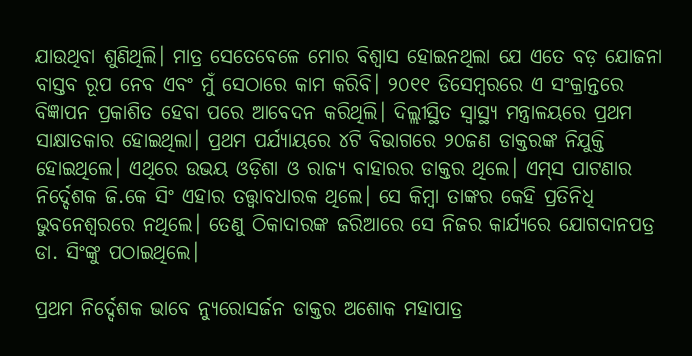ଯାଉଥିବା ଶୁଣିଥିଲି। ମାତ୍ର ସେତେବେଳେ ମୋର ବିଶ୍ବାସ ହୋଇନଥିଲା ଯେ ଏତେ ବଡ଼ ଯୋଜନା ବାସ୍ତବ ରୂପ ନେବ ଏବଂ ମୁଁ ସେଠାରେ କାମ କରିବି। ୨୦୧୧ ଡିସେମ୍ବରରେ ଏ ସଂକ୍ରାନ୍ତରେ ବିଜ୍ଞାପନ ପ୍ରକାଶିତ ହେବା ପରେ ଆବେଦନ କରିଥିଲି। ଦିଲ୍ଲୀସ୍ଥିତ ସ୍ବାସ୍ଥ୍ୟ ମନ୍ତ୍ରାଳୟରେ ପ୍ରଥମ ସାକ୍ଷାତକାର ହୋଇଥିଲା। ପ୍ରଥମ ପର୍ଯ୍ୟାୟରେ ୪ଟି ବିଭାଗରେ ୨୦ଜଣ ଡାକ୍ତରଙ୍କ ନିଯୁକ୍ତି ହୋଇଥିଲେ। ଏଥିରେ ଉଭୟ ଓଡ଼ିଶା ଓ ରାଜ୍ୟ ବାହାରର ଡାକ୍ତର ଥିଲେ। ଏମ୍‌ସ ପାଟଣାର ନିର୍ଦ୍ଦେଶକ ଜି.କେ ସିଂ ଏହାର ତତ୍ତ୍ବାବଧାରକ ଥିଲେ। ସେ କିମ୍ବା ତାଙ୍କର କେହି ପ୍ରତିନିଧି ଭୁବନେଶ୍ବରରେ ନଥିଲେ। ତେଣୁ ଠିକାଦାରଙ୍କ ଜରିଆରେ ସେ ନିଜର କାର୍ଯ୍ୟରେ ଯୋଗଦାନପତ୍ର ଡା. ସିଂଙ୍କୁ ପଠାଇଥିଲେ।

ପ୍ରଥମ ନିର୍ଦ୍ଦେଶକ ଭାବେ ନ୍ୟୁରୋସର୍ଜନ ଡାକ୍ତର ଅଶୋକ ମହାପାତ୍ର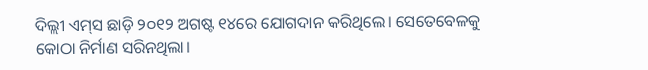ଦିଲ୍ଲୀ ଏମ୍‌ସ ଛାଡ଼ି ୨୦୧୨ ଅଗଷ୍ଟ ୧୪ରେ ଯୋଗଦାନ କରିଥିଲେ। ସେତେବେଳକୁ କୋଠା ନିର୍ମାଣ ସରିନଥିଲା।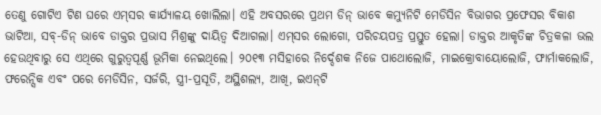ତେଣୁ ଗୋଟିଏ ଟିଣ ଘରେ ଏମ୍‌ସର କାର୍ଯ୍ୟାଳୟ ଖୋଲିଲା। ଏହି ଅବସରରେ ପ୍ରଥମ ଡିନ୍‌ ଭାବେ କମ୍ୟୁନିଟି ମେଡିସିନ ବିଭାଗର ପ୍ରଫେସର ବିକାଶ ଭାଟିଆ, ସବ୍‌-ଡିନ୍‌ ଭାବେ ଡାକ୍ତର ପ୍ରଭାସ ମିଶ୍ରଙ୍କୁ ଦାୟିତ୍ବ ଦିଆଗଲା। ଏମ୍‌ସର ଲୋଗୋ, ପରିଚୟପତ୍ର ପ୍ରସ୍ତୁତ ହେଲା। ଡାକ୍ତର ଆକୃତିଙ୍କ ଚିତ୍ରକଳା ଭଲ ହେଉଥିବାରୁ ସେ ଏଥିରେ ଗୁରୁତ୍ବପୂର୍ଣ୍ଣ ଭୂମିକା ନେଇଥିଲେ। ୨୦୧୩ ମସିହାରେ ନିର୍ଦ୍ଦେଶକ ନିଜେ ପାଥୋଲୋଜି, ମାଇକ୍ରୋବାୟୋଲୋଜି, ଫାର୍ମାକଲୋଜି, ଫରେନ୍ସିକ ଏବଂ ପରେ ମେଡିସିନ, ସର୍ଜରି, ସ୍ତ୍ରୀ-ପ୍ରସୂତି, ଅସ୍ଥିଶଲ୍ୟ, ଆଖି, ଇଏନ୍‌ଟି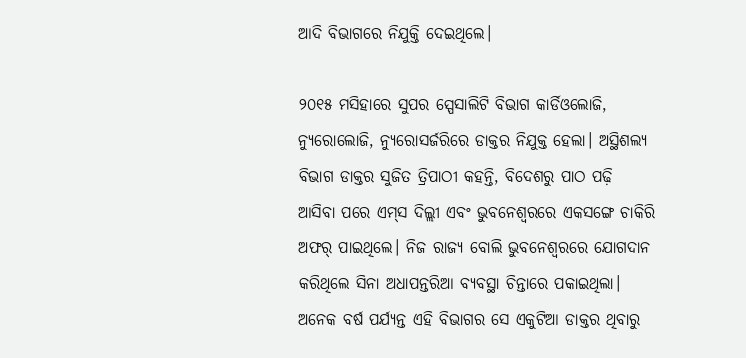ଆଦି ବିଭାଗରେ ନିଯୁକ୍ତି ଦେଇଥିଲେ।

୨୦୧୫ ମସିହାରେ ସୁପର ସ୍ପେସାଲିଟି ବିଭାଗ କାର୍ଡିଓଲୋଜି, ନ୍ୟୁରୋଲୋଜି, ନ୍ୟୁରୋସର୍ଜରିରେ ଡାକ୍ତର ନିଯୁକ୍ତ ହେଲା। ଅସ୍ଥିଶଲ୍ୟ ବିଭାଗ ଡାକ୍ତର ସୁଜିତ ତ୍ରିପାଠୀ କହନ୍ତି, ବିଦେଶରୁ ପାଠ ପଢ଼ି ଆସିବା ପରେ ଏମ୍‌ସ ଦିଲ୍ଲୀ ଏବଂ ଭୁବନେଶ୍ବରରେ ଏକସଙ୍ଗେ ଚାକିରି ଅଫର୍‌ ପାଇଥିଲେ। ନିଜ ରାଜ୍ୟ ବୋଲି ଭୁବନେଶ୍ବରରେ ଯୋଗଦାନ କରିଥିଲେ ସିନା ଅଧାପନ୍ତରିଆ ବ୍ୟବସ୍ଥା ଚିନ୍ତାରେ ପକାଇଥିଲା। ଅନେକ ବର୍ଷ ପର୍ଯ୍ୟନ୍ତ ଏହି ବିଭାଗର ସେ ଏକୁଟିଆ ଡାକ୍ତର ଥିବାରୁ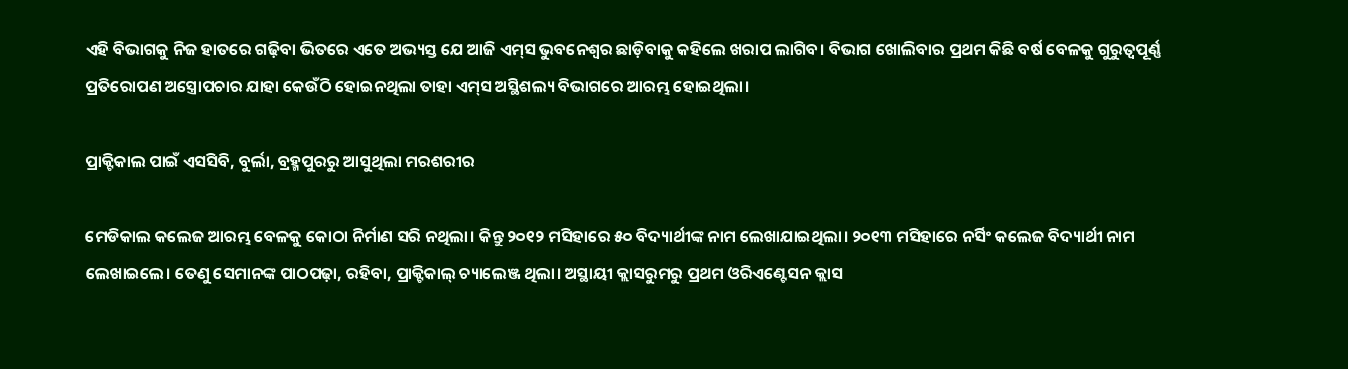ଏହି ବିଭାଗକୁ ନିଜ ହାତରେ ଗଢ଼ିବା ଭିତରେ ଏତେ ଅଭ୍ୟସ୍ତ ଯେ ଆଜି ଏମ୍‌ସ ଭୁବନେଶ୍ବର ଛାଡ଼ିବାକୁ କହିଲେ ଖରାପ ଲାଗିବ। ବିଭାଗ ଖୋଲିବାର ପ୍ରଥମ କିଛି ବର୍ଷ ବେଳକୁ ଗୁରୁତ୍ବପୂର୍ଣ୍ଣ ପ୍ରତିରୋପଣ ଅସ୍ତ୍ରୋପଚାର ଯାହା କେଉଁଠି ହୋଇନଥିଲା ତାହା ଏମ୍‌ସ ଅସ୍ଥିଶଲ୍ୟ ବିଭାଗରେ ଆରମ୍ଭ ହୋଇଥିଲା।

ପ୍ରାକ୍ଟିକାଲ ପାଇଁ ଏସସିବି, ବୁର୍ଲା, ବ୍ରହ୍ମପୁରରୁ ଆସୁଥିଲା ମରଶରୀର

ମେଡିକାଲ କଲେଜ ଆରମ୍ଭ ବେଳକୁ କୋଠା ନିର୍ମାଣ ସରି ନଥିଲା। କିନ୍ତୁ ୨୦୧୨ ମସିହାରେ ୫୦ ବିଦ୍ୟାର୍ଥୀଙ୍କ ନାମ ଲେଖାଯାଇଥିଲା। ୨୦୧୩ ମସିହାରେ ନର୍ସିଂ କଲେଜ ବିଦ୍ୟାର୍ଥୀ ନାମ ଲେଖାଇଲେ। ତେଣୁ ସେମାନଙ୍କ ପାଠପଢ଼ା, ରହିବା, ପ୍ରାକ୍ଟିକାଲ୍‌ ଚ୍ୟାଲେଞ୍ଜ ଥିଲା। ଅସ୍ଥାୟୀ କ୍ଲାସରୁମରୁ ପ୍ରଥମ ଓରିଏଣ୍ଟେସନ କ୍ଲାସ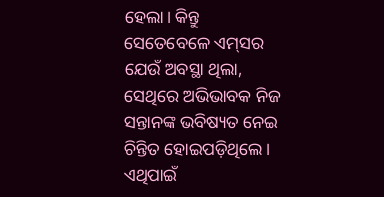ହେଲା। କିନ୍ତୁ ସେତେବେଳେ ଏମ୍‌ସର ଯେଉଁ ଅବସ୍ଥା ଥିଲା, ସେଥିରେ ଅଭିଭାବକ ନିଜ ସନ୍ତାନଙ୍କ ଭବିଷ୍ୟତ ନେଇ ଚିନ୍ତିତ ହୋଇପଡ଼ିଥିଲେ। ଏଥିପାଇଁ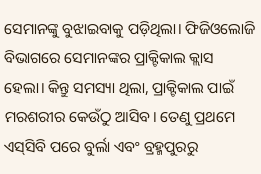ସେମାନଙ୍କୁ ବୁଝାଇବାକୁ ପଡ଼ିଥିଲା। ଫିଜିଓଲୋଜି ବିଭାଗରେ ସେମାନଙ୍କର ପ୍ରାକ୍ଟିକାଲ କ୍ଲାସ ହେଲା। କିନ୍ତୁ ସମସ୍ୟା ଥିଲା, ପ୍ରାକ୍ଟିକାଲ ପାଇଁ ମରଶରୀର କେଉଁଠୁ ଆସିବ। ତେଣୁ ପ୍ରଥମେ ଏସ୍‌ସିବି ପରେ ବୁର୍ଲା ଏବଂ ବ୍ରହ୍ମପୁରରୁ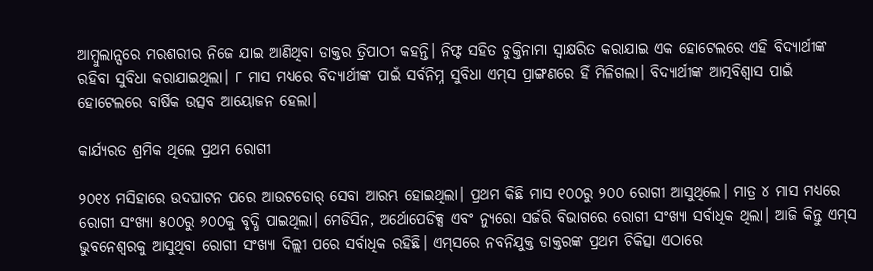ଆମ୍ବୁଲାନ୍ସରେ ମରଶରୀର ନିଜେ ଯାଇ ଆଣିଥିବା ଡାକ୍ତର ତ୍ରିପାଠୀ କହନ୍ତି। ନିଫ୍ଟ ସହିତ ଚୁକ୍ତିନାମା ସ୍ବାକ୍ଷରିତ କରାଯାଇ ଏକ ହୋଟେଲରେ ଏହି ବିଦ୍ୟାର୍ଥୀଙ୍କ ରହିବା ସୁବିଧା କରାଯାଇଥିଲା। ୮ ମାସ ମଧ୍ୟରେ ବିଦ୍ୟାର୍ଥୀଙ୍କ ପାଇଁ ସର୍ବନିମ୍ନ ସୁବିଧା ଏମ୍‌ସ ପ୍ରାଙ୍ଗଣରେ ହିଁ ମିଳିଗଲା। ବିଦ୍ୟାର୍ଥୀଙ୍କ ଆତ୍ମବିଶ୍ବାସ ପାଇଁ ହୋଟେଲରେ ବାର୍ଷିକ ଉତ୍ସବ ଆୟୋଜନ ହେଲା।

କାର୍ଯ୍ୟରତ ଶ୍ରମିକ ଥିଲେ ପ୍ରଥମ ରୋଗୀ

୨୦୧୪ ମସିହାରେ ଉଦଘାଟନ ପରେ ଆଉଟ‌ଡୋର୍‌ ସେବା ଆରମ୍ଭ ହୋଇଥିଲା। ପ୍ରଥମ କିଛି ମାସ ୧୦୦ରୁ ୨୦୦ ରୋଗୀ ଆସୁଥିଲେ। ମାତ୍ର ୪ ମାସ ମଧ୍ୟରେ ରୋଗୀ ସଂଖ୍ୟା ୫୦୦ରୁ ୬୦୦କୁ ବୃଦ୍ଧି ପାଇଥିଲା। ମେଡିସିନ, ଅର୍ଥୋପେଡିକ୍ସ ଏବଂ ନ୍ୟୁରୋ ସର୍ଜରି ବିଭାଗରେ ରୋଗୀ ସଂଖ୍ୟା ସର୍ବାଧିକ ଥିଲା। ଆଜି କିନ୍ତୁ ଏମ୍‌ସ ଭୁବନେଶ୍ବରକୁ ଆସୁଥିବା ରୋଗୀ ସଂଖ୍ୟା ଦିଲ୍ଲୀ ପରେ ସର୍ବାଧିକ ରହିଛି। ଏମ୍‌ସରେ ନବନିଯୁକ୍ତ ଡାକ୍ତରଙ୍କ ପ୍ରଥମ ଚିକିତ୍ସା ଏଠାରେ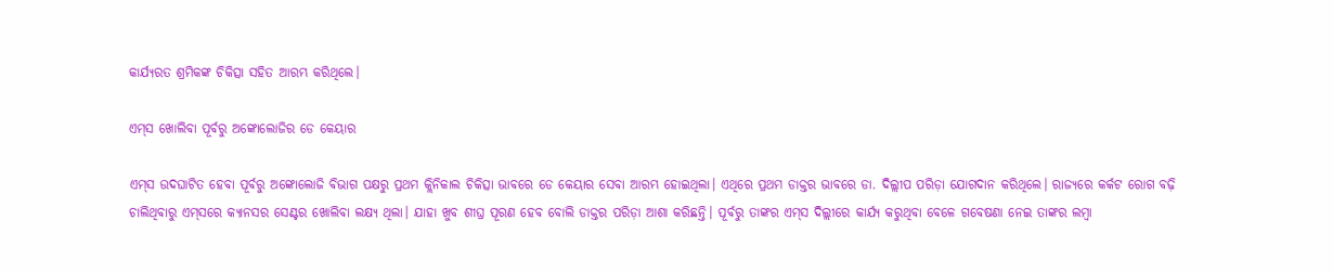କାର୍ଯ୍ୟରତ ଶ୍ରମିକଙ୍କ ଚିକିତ୍ସା ସହିତ ଆରମ୍ଭ କରିଥିଲେ।

ଏମ୍‌ସ ଖୋଲିବା ପୂର୍ବରୁ ଅଙ୍କୋଲୋଜିର ଡେ କେୟାର

ଏମ୍‌ସ ଉଦଘାଟିତ ହେବା ପୂର୍ବରୁ ଅଙ୍କୋଲୋଜି ବିଭାଗ ପକ୍ଷରୁ ପ୍ରଥମ କ୍ଲିନିକାଲ ଚିକିତ୍ସା ଭାବରେ ଡେ କେୟାର ସେବା ଆରମ୍ଭ ହୋଇଥିଲା। ଏଥିରେ ପ୍ରଥମ ଡାକ୍ତର ଭାବରେ ଡା. ଦିଲ୍ଲୀପ ପରିଡ଼ା ଯୋଗଦାନ କରିଥିଲେ। ରାଜ୍ୟରେ କର୍କଟ ରୋଗ ବଢ଼ି ଚାଲିଥିବାରୁ ଏମ୍‌ସରେ କ୍ୟାନସର ସେଣ୍ଟର ଖୋଲିବା ଲକ୍ଷ୍ୟ ଥିଲା। ଯାହା ଖୁବ ଶୀଘ୍ର ପୂରଣ ହେବ ବୋଲି ଡାକ୍ତର ପରିଡ଼ା ଆଶା କରିଛନ୍ତି। ପୂର୍ବରୁ ତାଙ୍କର ଏମ୍‌ସ ଦିଲ୍ଲୀରେ କାର୍ଯ୍ୟ କରୁଥିବା ବେଳେ ଗବେଷଣା ନେଇ ତାଙ୍କର ଲମ୍ବା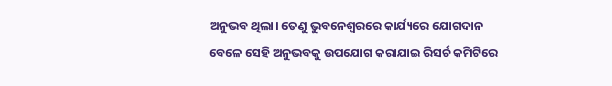ଅନୁଭବ ଥିଲା। ତେଣୁ ଭୁବନେଶ୍ବରରେ କାର୍ଯ୍ୟରେ ଯୋଗଦାନ ବେଳେ ସେହି ଅନୁଭବକୁ ଉପଯୋଗ କରାଯାଇ ରିସର୍ଚ କମିଟିରେ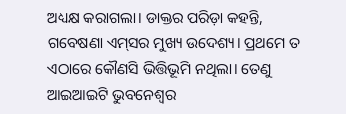ଅଧ୍ୟକ୍ଷ କରାଗଲା। ଡାକ୍ତର ପରିଡ଼ା କହନ୍ତି, ଗବେଷଣା ଏମ୍‌ସର ମୁଖ୍ୟ ଉଦେଶ୍ୟ। ପ୍ରଥମେ ତ ଏଠାରେ କୌଣସି ଭିତ୍ତିଭୂମି ନଥିଲା। ତେଣୁ ଆଇଆଇଟି ଭୁବନେଶ୍ବର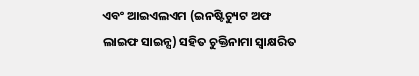ଏବଂ ଆଇଏଲଏମ (ଇନଷ୍ଟିଚ୍ୟୁଟ ଅଫ ଲାଇଫ ସାଇନ୍ସ) ସହିତ ଚୁକ୍ତିନାମା ସ୍ବାକ୍ଷରିତ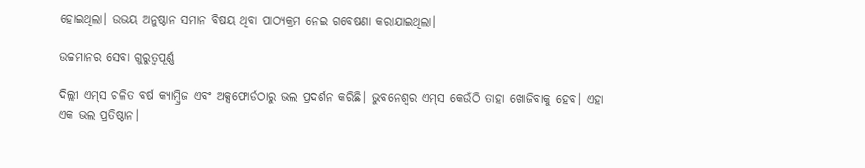ହୋଇଥିଲା। ଉଭୟ ଅନୁଷ୍ଠାନ ସମାନ ବିଷୟ ଥିବା ପାଠ୍ୟକ୍ରମ ନେଇ ଗବେଷଣା କରାଯାଇଥିଲା।

ଉଚ୍ଚମାନର ସେବା ଗୁରୁତ୍ବପୂର୍ଣ୍ଣ

ଦିଲ୍ଲୀ ଏମ୍‌ସ ଚଳିତ ବର୍ଷ କ୍ୟାମ୍ବ୍ରିଜ ଏବଂ ଅକ୍ସଫୋର୍ଡଠାରୁ ଭଲ ପ୍ରଦର୍ଶନ କରିଛି। ଭୁବନେଶ୍ବର ଏମ୍‌ସ କେଉଁଠି ତାହା ଖୋଜିବାକୁ ହେବ। ଏହା ଏକ ଭଲ ପ୍ରତିଷ୍ଠାନ।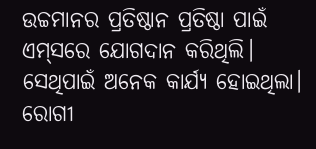ଉଚ୍ଚମାନର ପ୍ରତିଷ୍ଠାନ ପ୍ରତିଷ୍ଠା ପାଇଁ ଏମ୍‌ସରେ ଯୋଗଦାନ କରିଥିଲି। ସେଥିପାଇଁ ଅନେକ କାର୍ଯ୍ୟ ହୋଇଥିଲା। ରୋଗୀ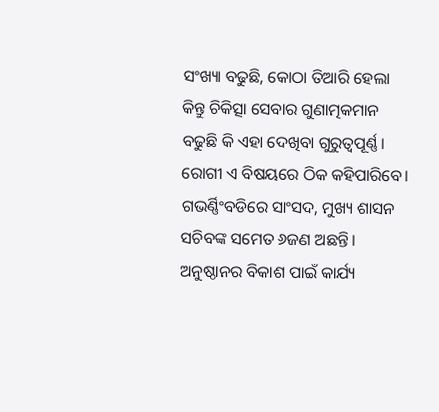ସଂଖ୍ୟା ବଢୁଛି, କୋଠା ତିଆରି ହେଲା କିନ୍ତୁ ଚିକିତ୍ସା ସେବାର ଗୁଣାତ୍ମକମାନ ବଢୁଛି କି ଏହା ଦେଖିବା ଗୁରୁତ୍ବପୂର୍ଣ୍ଣ। ରୋଗୀ ଏ ବିଷୟରେ ଠିକ କହିପାରିବେ। ଗଭର୍ଣ୍ଣିଂବଡିରେ ସାଂସଦ, ମୁଖ୍ୟ ଶାସନ ସଚିବଙ୍କ ସମେତ ୬ଜଣ ଅଛନ୍ତି। ଅନୁଷ୍ଠାନର ବିକାଶ ପାଇଁ କାର୍ଯ୍ୟ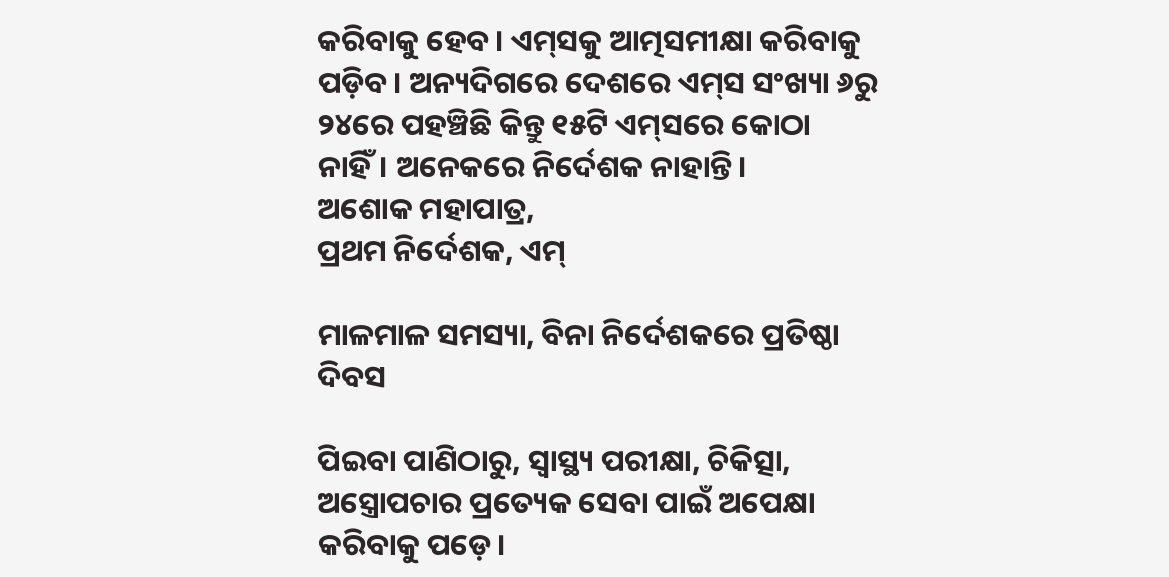କରିବାକୁ ହେବ। ଏମ୍‌ସକୁ ଆତ୍ମସମୀକ୍ଷା କରିବାକୁ ପଡ଼ିବ। ଅନ୍ୟଦିଗରେ ଦେଶରେ ଏମ୍‌ସ ସଂଖ୍ୟା ୬ରୁ ୨୪ରେ ପହଞ୍ଚିଛି କିନ୍ତୁ ୧୫ଟି ଏମ୍‌ସରେ କୋଠା ନାହିଁ। ଅନେକରେ ନିର୍ଦେଶକ ନାହାନ୍ତି।
ଅଶୋକ ମହାପାତ୍ର,
ପ୍ରଥମ ନିର୍ଦେଶକ, ଏମ୍‌

ମାଳମାଳ ସମସ୍ୟା, ବିନା ନିର୍ଦେଶକରେ ପ୍ରତିଷ୍ଠା ଦିବସ

ପିଇବା ପାଣିଠାରୁ, ସ୍ବାସ୍ଥ୍ୟ ପରୀକ୍ଷା, ଚିକିତ୍ସା, ଅସ୍ତ୍ରୋପଚାର ପ୍ରତ୍ୟେକ ସେବା ପାଇଁ ଅପେକ୍ଷା କରିବାକୁ ପଡ଼େ।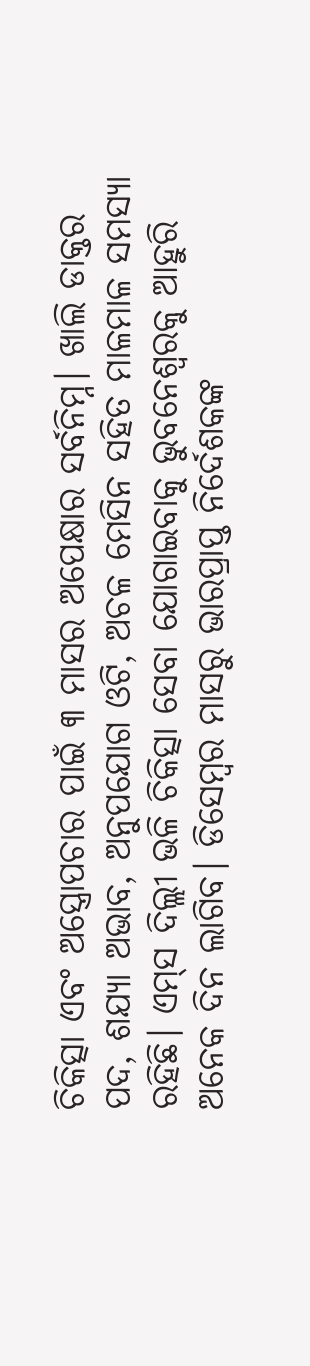ଚିକିତ୍ସା ଏବଂ ଅସ୍ତ୍ରୋପଚାର ପାଇଁ ୩ ମାସର ଅପେକ୍ଷାର ସର୍ବନିମ୍ନ। ଖାଲି ଡାକ୍ତର ପଦ, ଶଯ୍ୟା ଅଭାବ, ଅନୁପଯୋଗ ଓଟି, ଅଚଳ ମେସିନ ସହିତ ମାଳମାଳ ସମସ୍ୟା ରହିଛି। ଏମ୍‌ସ ଦିଲ୍ଲୀ ଭଳି ଚିକିତ୍ସା ସେବା ଯୋଗାଇବାକୁ ଭୁବନେଶ୍ବରକୁ ଆହୁରି ଅନେକ ଦିନ ଲାଗିବ। ଡିସେମ୍ବର ମାସରୁ ଭାରପ୍ରାପ୍ତ ନିର୍ଦେଶକଙ୍କ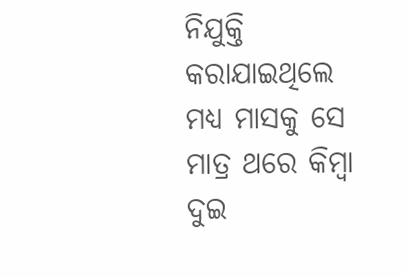ନିଯୁକ୍ତି କରାଯାଇଥିଲେ ମଧ୍ୟ ମାସକୁ ସେ ମାତ୍ର ଥରେ କିମ୍ବା ଦୁଇ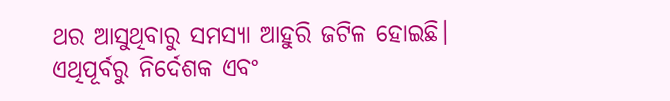ଥର ଆସୁଥିବାରୁ ସମସ୍ୟା ଆହୁରି ଜଟିଳ ହୋଇଛି। ଏଥିପୂର୍ବରୁ ନିର୍ଦେଶକ ଏବଂ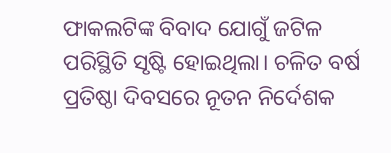ଫାକଲଟିଙ୍କ ବିବାଦ ଯୋଗୁଁ ଜଟିଳ ପରିସ୍ଥିତି ସୃଷ୍ଟି ହୋଇଥିଲା। ଚଳିତ ବର୍ଷ ପ୍ରତିଷ୍ଠା ଦିବସରେ ନୂତନ ନିର୍ଦେଶକ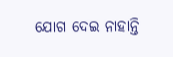ଯୋଗ ଦେଇ ନାହାନ୍ତି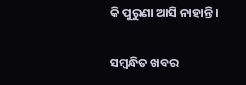କି ପୁରୁଣା ଆସି ନାହାନ୍ତି।

ସମ୍ବନ୍ଧିତ ଖବର